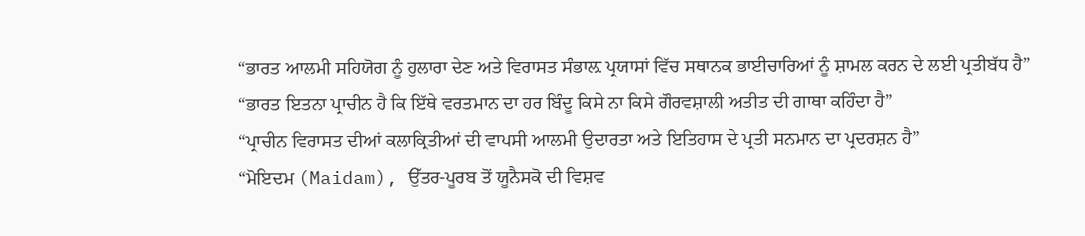“ਭਾਰਤ ਆਲਮੀ ਸਹਿਯੋਗ ਨੂੰ ਹੁਲਾਰਾ ਦੇਣ ਅਤੇ ਵਿਰਾਸਤ ਸੰਭਾਲ਼ ਪ੍ਰਯਾਸਾਂ ਵਿੱਚ ਸਥਾਨਕ ਭਾਈਚਾਰਿਆਂ ਨੂੰ ਸ਼ਾਮਲ ਕਰਨ ਦੇ ਲਈ ਪ੍ਰਤੀਬੱਧ ਹੈ”
“ਭਾਰਤ ਇਤਨਾ ਪ੍ਰਾਚੀਨ ਹੈ ਕਿ ਇੱਥੇ ਵਰਤਮਾਨ ਦਾ ਹਰ ਬਿੰਦੂ ਕਿਸੇ ਨਾ ਕਿਸੇ ਗੌਰਵਸ਼ਾਲੀ ਅਤੀਤ ਦੀ ਗਾਥਾ ਕਹਿੰਦਾ ਹੈ”
“ਪ੍ਰਾਚੀਨ ਵਿਰਾਸਤ ਦੀਆਂ ਕਲਾਕ੍ਰਿਤੀਆਂ ਦੀ ਵਾਪਸੀ ਆਲਮੀ ਉਦਾਰਤਾ ਅਤੇ ਇਤਿਹਾਸ ਦੇ ਪ੍ਰਤੀ ਸਨਮਾਨ ਦਾ ਪ੍ਰਦਰਸ਼ਨ ਹੈ”
“ਮੋਇਦਮ (Maidam), ਉੱਤਰ-ਪੂਰਬ ਤੋਂ ਯੂਨੈਸਕੋ ਦੀ ਵਿਸ਼ਵ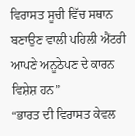ਵਿਰਾਸਤ ਸੂਚੀ ਵਿੱਚ ਸਥਾਨ ਬਣਾਉਣ ਵਾਲੀ ਪਹਿਲੀ ਐਂਟਰੀ ਆਪਣੇ ਅਨੂਠੇਪਣ ਦੇ ਕਾਰਨ ਵਿਸ਼ੇਸ਼ ਹਨ”
“ਭਾਰਤ ਦੀ ਵਿਰਾਸਤ ਕੇਵਲ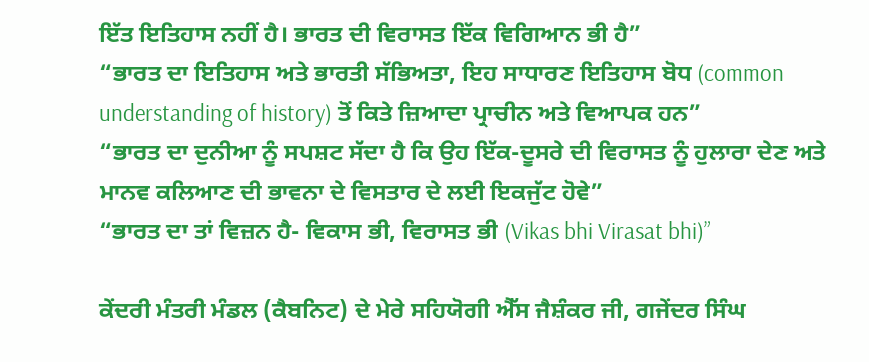ਇੱਤ ਇਤਿਹਾਸ ਨਹੀਂ ਹੈ। ਭਾਰਤ ਦੀ ਵਿਰਾਸਤ ਇੱਕ ਵਿਗਿਆਨ ਭੀ ਹੈ”
“ਭਾਰਤ ਦਾ ਇਤਿਹਾਸ ਅਤੇ ਭਾਰਤੀ ਸੱਭਿਅਤਾ, ਇਹ ਸਾਧਾਰਣ ਇਤਿਹਾਸ ਬੋਧ (common understanding of history) ਤੋਂ ਕਿਤੇ ਜ਼ਿਆਦਾ ਪ੍ਰਾਚੀਨ ਅਤੇ ਵਿਆਪਕ ਹਨ”
“ਭਾਰਤ ਦਾ ਦੁਨੀਆ ਨੂੰ ਸਪਸ਼ਟ ਸੱਦਾ ਹੈ ਕਿ ਉਹ ਇੱਕ-ਦੂਸਰੇ ਦੀ ਵਿਰਾਸਤ ਨੂੰ ਹੁਲਾਰਾ ਦੇਣ ਅਤੇ ਮਾਨਵ ਕਲਿਆਣ ਦੀ ਭਾਵਨਾ ਦੇ ਵਿਸਤਾਰ ਦੇ ਲਈ ਇਕਜੁੱਟ ਹੋਵੇ”
“ਭਾਰਤ ਦਾ ਤਾਂ ਵਿਜ਼ਨ ਹੈ- ਵਿਕਾਸ ਭੀ, ਵਿਰਾਸਤ ਭੀ (Vikas bhi Virasat bhi)”

ਕੇਂਦਰੀ ਮੰਤਰੀ ਮੰਡਲ (ਕੈਬਨਿਟ) ਦੇ ਮੇਰੇ ਸਹਿਯੋਗੀ ਐੱਸ ਜੈਸ਼ੰਕਰ ਜੀ, ਗਜੇਂਦਰ ਸਿੰਘ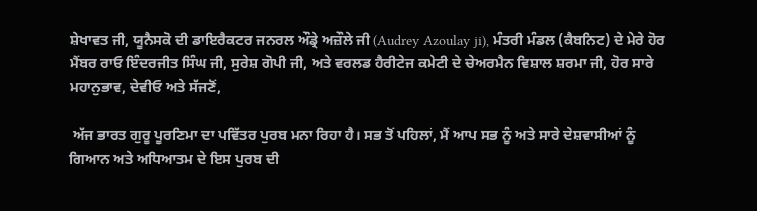ਸ਼ੇਖਾਵਤ ਜੀ, ਯੂਨੈਸਕੋ ਦੀ ਡਾਇਰੈਕਟਰ ਜਨਰਲ ਔਡ੍ਰੇ ਅਜ਼ੌਲੇ ਜੀ (Audrey Azoulay ji), ਮੰਤਰੀ ਮੰਡਲ (ਕੈਬਨਿਟ) ਦੇ ਮੇਰੇ ਹੋਰ ਮੈਂਬਰ ਰਾਓ ਇੰਦਰਜੀਤ ਸਿੰਘ ਜੀ, ਸੁਰੇਸ਼ ਗੋਪੀ ਜੀ, ਅਤੇ ਵਰਲਡ ਹੈਰੀਟੇਜ ਕਮੇਟੀ ਦੇ ਚੇਅਰਮੈਨ ਵਿਸ਼ਾਲ ਸ਼ਰਮਾ ਜੀ, ਹੋਰ ਸਾਰੇ ਮਹਾਨੁਭਾਵ, ਦੇਵੀਓ ਅਤੇ ਸੱਜਣੋਂ,

 ਅੱਜ ਭਾਰਤ ਗੁਰੂ ਪੂਰਣਿਮਾ ਦਾ ਪਵਿੱਤਰ ਪੁਰਬ ਮਨਾ ਰਿਹਾ ਹੈ। ਸਭ ਤੋਂ ਪਹਿਲਾਂ, ਮੈਂ ਆਪ ਸਭ ਨੂੰ ਅਤੇ ਸਾਰੇ ਦੇਸ਼ਵਾਸੀਆਂ ਨੂੰ ਗਿਆਨ ਅਤੇ ਅਧਿਆਤਮ ਦੇ ਇਸ ਪੁਰਬ ਦੀ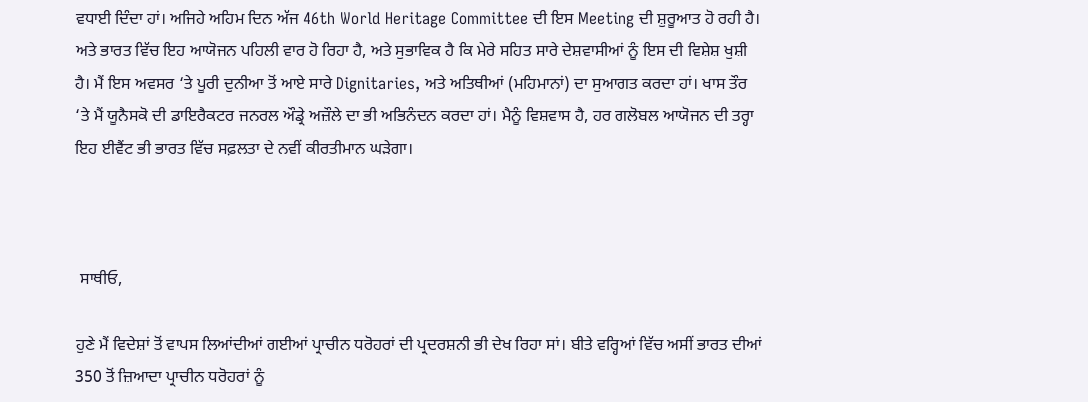ਵਧਾਈ ਦਿੰਦਾ ਹਾਂ। ਅਜਿਹੇ ਅਹਿਮ ਦਿਨ ਅੱਜ 46th World Heritage Committee ਦੀ ਇਸ Meeting ਦੀ ਸ਼ੁਰੂਆਤ ਹੋ ਰਹੀ ਹੈ। ਅਤੇ ਭਾਰਤ ਵਿੱਚ ਇਹ ਆਯੋਜਨ ਪਹਿਲੀ ਵਾਰ ਹੋ ਰਿਹਾ ਹੈ, ਅਤੇ ਸੁਭਾਵਿਕ ਹੈ ਕਿ ਮੇਰੇ ਸਹਿਤ ਸਾਰੇ ਦੇਸ਼ਵਾਸੀਆਂ ਨੂੰ ਇਸ ਦੀ ਵਿਸ਼ੇਸ਼ ਖੁਸ਼ੀ ਹੈ। ਮੈਂ ਇਸ ਅਵਸਰ ‘ਤੇ ਪੂਰੀ ਦੁਨੀਆ ਤੋਂ ਆਏ ਸਾਰੇ Dignitaries, ਅਤੇ ਅਤਿਥੀਆਂ (ਮਹਿਮਾਨਾਂ) ਦਾ ਸੁਆਗਤ ਕਰਦਾ ਹਾਂ। ਖਾਸ ਤੌਰ ‘ਤੇ ਮੈਂ ਯੂਨੈਸਕੋ ਦੀ ਡਾਇਰੈਕਟਰ ਜਨਰਲ ਔਡ੍ਰੇ ਅਜ਼ੌਲੇ ਦਾ ਭੀ ਅਭਿਨੰਦਨ ਕਰਦਾ ਹਾਂ। ਮੈਨੂੰ ਵਿਸ਼ਵਾਸ ਹੈ, ਹਰ ਗਲੋਬਲ ਆਯੋਜਨ ਦੀ ਤਰ੍ਹਾ ਇਹ ਈਵੈਂਟ ਭੀ ਭਾਰਤ ਵਿੱਚ ਸਫ਼ਲਤਾ ਦੇ ਨਵੀਂ ਕੀਰਤੀਮਾਨ ਘੜੇਗਾ।



 ਸਾਥੀਓ,

ਹੁਣੇ ਮੈਂ ਵਿਦੇਸ਼ਾਂ ਤੋਂ ਵਾਪਸ ਲਿਆਂਦੀਆਂ ਗਈਆਂ ਪ੍ਰਾਚੀਨ ਧਰੋਹਰਾਂ ਦੀ ਪ੍ਰਦਰਸ਼ਨੀ ਭੀ ਦੇਖ ਰਿਹਾ ਸਾਂ। ਬੀਤੇ ਵਰ੍ਹਿਆਂ ਵਿੱਚ ਅਸੀਂ ਭਾਰਤ ਦੀਆਂ 350 ਤੋਂ ਜ਼ਿਆਦਾ ਪ੍ਰਾਚੀਨ ਧਰੋਹਰਾਂ ਨੂੰ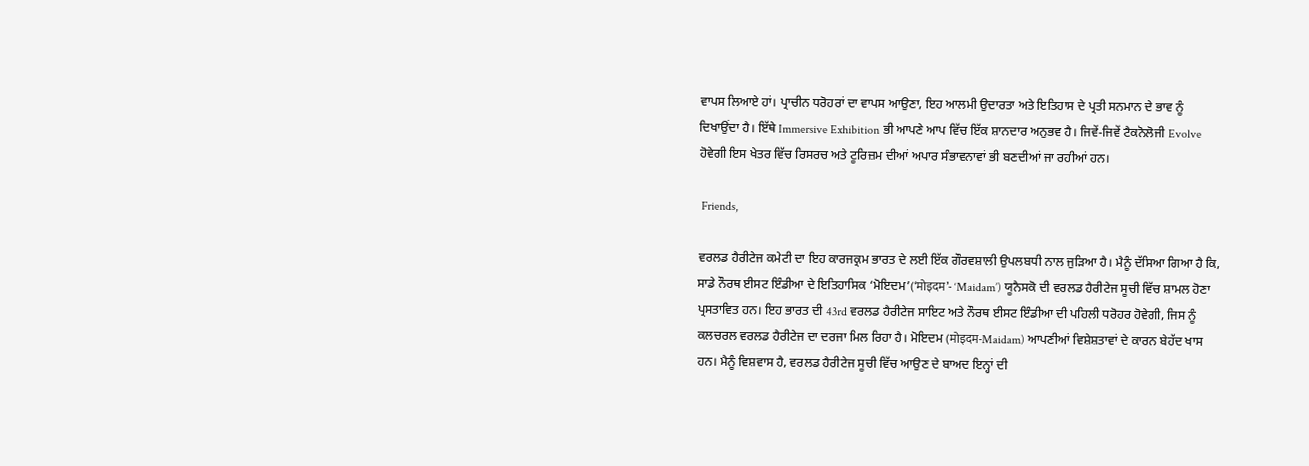ਵਾਪਸ ਲਿਆਏ ਹਾਂ। ਪ੍ਰਾਚੀਨ ਧਰੋਹਰਾਂ ਦਾ ਵਾਪਸ ਆਉਣਾ, ਇਹ ਆਲਮੀ ਉਦਾਰਤਾ ਅਤੇ ਇਤਿਹਾਸ ਦੇ ਪ੍ਰਤੀ ਸਨਮਾਨ ਦੇ ਭਾਵ ਨੂੰ ਦਿਖਾਉਂਦਾ ਹੈ। ਇੱਥੇ Immersive Exhibition ਭੀ ਆਪਣੇ ਆਪ ਵਿੱਚ ਇੱਕ ਸ਼ਾਨਦਾਰ ਅਨੁਭਵ ਹੈ। ਜਿਵੇਂ-ਜਿਵੇਂ ਟੈਕਨੋਲੋਜੀ Evolve ਹੋਵੇਗੀ ਇਸ ਖੇਤਰ ਵਿੱਚ ਰਿਸਰਚ ਅਤੇ ਟੂਰਿਜ਼ਮ ਦੀਆਂ ਅਪਾਰ ਸੰਭਾਵਨਾਵਾਂ ਭੀ ਬਣਦੀਆਂ ਜਾ ਰਹੀਆਂ ਹਨ।

 Friends,

ਵਰਲਡ ਹੈਰੀਟੇਜ ਕਮੇਟੀ ਦਾ ਇਹ ਕਾਰਜਕ੍ਰਮ ਭਾਰਤ ਦੇ ਲਈ ਇੱਕ ਗੌਰਵਸ਼ਾਲੀ ਉਪਲਬਧੀ ਨਾਲ ਜੁੜਿਆ ਹੈ। ਮੈਨੂੰ ਦੱਸਿਆ ਗਿਆ ਹੈ ਕਿ, ਸਾਡੇ ਨੌਰਥ ਈਸਟ ਇੰਡੀਆ ਦੇ ਇਤਿਹਾਸਿਕ ‘ਮੋਇਦਮ’(‘मोइदम’- ‘Maidam’) ਯੂਨੈਸਕੋ ਦੀ ਵਰਲਡ ਹੈਰੀਟੇਜ ਸੂਚੀ ਵਿੱਚ ਸ਼ਾਮਲ ਹੋਣਾ ਪ੍ਰਸਤਾਵਿਤ ਹਨ। ਇਹ ਭਾਰਤ ਦੀ 43rd ਵਰਲਡ ਹੈਰੀਟੇਜ ਸਾਇਟ ਅਤੇ ਨੌਰਥ ਈਸਟ ਇੰਡੀਆ ਦੀ ਪਹਿਲੀ ਧਰੋਹਰ ਹੋਵੇਗੀ, ਜਿਸ ਨੂੰ ਕਲਚਰਲ ਵਰਲਡ ਹੈਰੀਟੇਜ ਦਾ ਦਰਜਾ ਮਿਲ ਰਿਹਾ ਹੈ। ਮੋਇਦਮ (मोइदम-Maidam) ਆਪਣੀਆਂ ਵਿਸ਼ੇਸ਼ਤਾਵਾਂ ਦੇ ਕਾਰਨ ਬੇਹੱਦ ਖਾਸ ਹਨ। ਮੈਨੂੰ ਵਿਸ਼ਵਾਸ ਹੈ, ਵਰਲਡ ਹੈਰੀਟੇਜ ਸੂਚੀ ਵਿੱਚ ਆਉਣ ਦੇ ਬਾਅਦ ਇਨ੍ਹਾਂ ਦੀ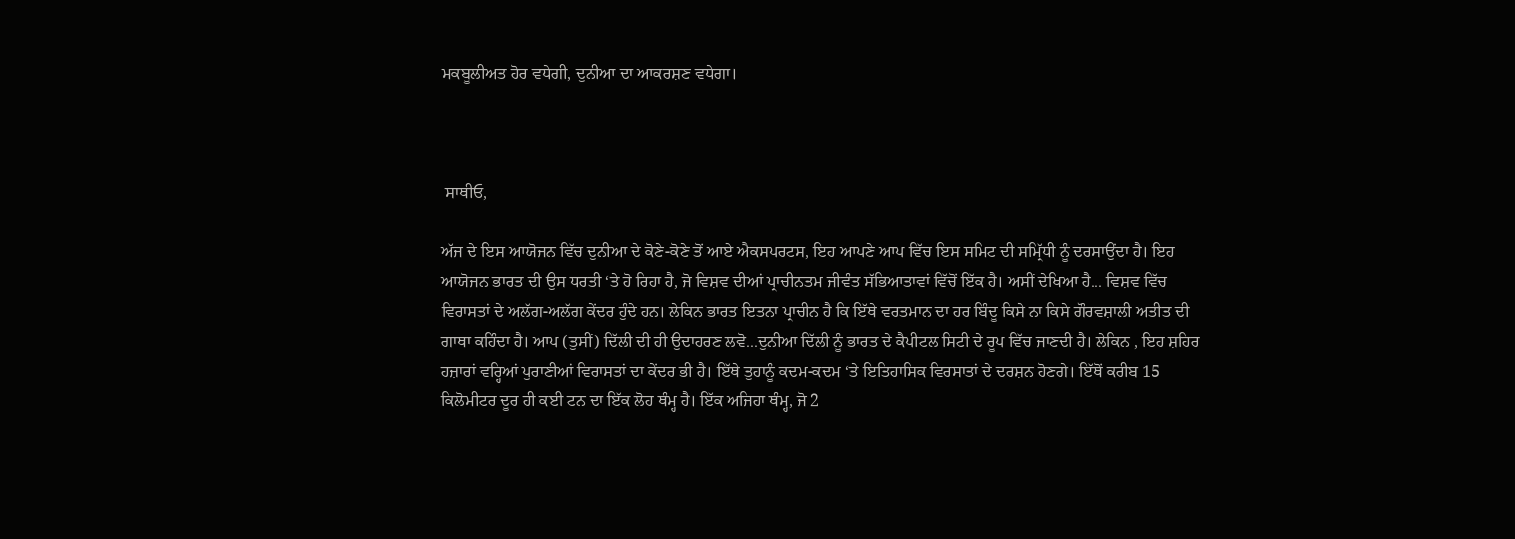ਮਕਬੂਲੀਅਤ ਹੋਰ ਵਧੇਗੀ, ਦੁਨੀਆ ਦਾ ਆਕਰਸ਼ਣ ਵਧੇਗਾ।



 ਸਾਥੀਓ,

ਅੱਜ ਦੇ ਇਸ ਆਯੋਜਨ ਵਿੱਚ ਦੁਨੀਆ ਦੇ ਕੋਣੇ-ਕੋਣੇ ਤੋਂ ਆਏ ਐਕਸਪਰਟਸ, ਇਹ ਆਪਣੇ ਆਪ ਵਿੱਚ ਇਸ ਸਮਿਟ ਦੀ ਸਮ੍ਰਿੱਧੀ ਨੂੰ ਦਰਸਾਉਂਦਾ ਹੈ। ਇਹ ਆਯੋਜਨ ਭਾਰਤ ਦੀ ਉਸ ਧਰਤੀ ‘ਤੇ ਹੋ ਰਿਹਾ ਹੈ, ਜੋ ਵਿਸ਼ਵ ਦੀਆਂ ਪ੍ਰਾਚੀਨਤਮ ਜੀਵੰਤ ਸੱਭਿਆਤਾਵਾਂ ਵਿੱਚੋਂ ਇੱਕ ਹੈ। ਅਸੀਂ ਦੇਖਿਆ ਹੈ... ਵਿਸ਼ਵ ਵਿੱਚ ਵਿਰਾਸਤਾਂ ਦੇ ਅਲੱਗ-ਅਲੱਗ ਕੇਂਦਰ ਹੁੰਦੇ ਹਨ। ਲੇਕਿਨ ਭਾਰਤ ਇਤਨਾ ਪ੍ਰਾਚੀਨ ਹੈ ਕਿ ਇੱਥੇ ਵਰਤਮਾਨ ਦਾ ਹਰ ਬਿੰਦੂ ਕਿਸੇ ਨਾ ਕਿਸੇ ਗੌਰਵਸ਼ਾਲੀ ਅਤੀਤ ਦੀ ਗਾਥਾ ਕਹਿੰਦਾ ਹੈ। ਆਪ (ਤੁਸੀਂ) ਦਿੱਲੀ ਦੀ ਹੀ ਉਦਾਹਰਣ ਲਵੋ...ਦੁਨੀਆ ਦਿੱਲੀ ਨੂੰ ਭਾਰਤ ਦੇ ਕੈਪੀਟਲ ਸਿਟੀ ਦੇ ਰੂਪ ਵਿੱਚ ਜਾਣਦੀ ਹੈ। ਲੇਕਿਨ , ਇਹ ਸ਼ਹਿਰ ਹਜ਼ਾਰਾਂ ਵਰ੍ਹਿਆਂ ਪੁਰਾਣੀਆਂ ਵਿਰਾਸਤਾਂ ਦਾ ਕੇਂਦਰ ਭੀ ਹੈ। ਇੱਥੇ ਤੁਹਾਨੂੰ ਕਦਮ-ਕਦਮ ‘ਤੇ ਇਤਿਹਾਸਿਕ ਵਿਰਸਾਤਾਂ ਦੇ ਦਰਸ਼ਨ ਹੋਣਗੇ। ਇੱਥੋਂ ਕਰੀਬ 15 ਕਿਲੋਮੀਟਰ ਦੂਰ ਹੀ ਕਈ ਟਨ ਦਾ ਇੱਕ ਲੋਹ ਥੰਮ੍ਹ ਹੈ। ਇੱਕ ਅਜਿਹਾ ਥੰਮ੍ਹ, ਜੋ 2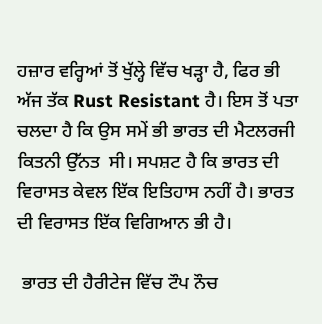ਹਜ਼ਾਰ ਵਰ੍ਹਿਆਂ ਤੋਂ ਖੁੱਲ੍ਹੇ ਵਿੱਚ ਖੜ੍ਹਾ ਹੈ, ਫਿਰ ਭੀ ਅੱਜ ਤੱਕ Rust Resistant ਹੈ। ਇਸ ਤੋਂ ਪਤਾ ਚਲਦਾ ਹੈ ਕਿ ਉਸ ਸਮੇਂ ਭੀ ਭਾਰਤ ਦੀ ਮੈਟਲਰਜੀ ਕਿਤਨੀ ਉੱਨਤ  ਸੀ। ਸਪਸ਼ਟ ਹੈ ਕਿ ਭਾਰਤ ਦੀ ਵਿਰਾਸਤ ਕੇਵਲ ਇੱਕ ਇਤਿਹਾਸ ਨਹੀਂ ਹੈ। ਭਾਰਤ ਦੀ ਵਿਰਾਸਤ ਇੱਕ ਵਿਗਿਆਨ ਭੀ ਹੈ।

 ਭਾਰਤ ਦੀ ਹੈਰੀਟੇਜ ਵਿੱਚ ਟੌਪ ਨੌਚ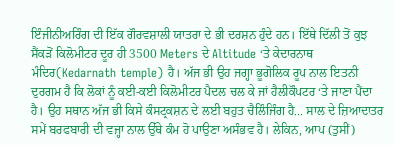ਇੰਜੀਨੀਅਰਿੰਗ ਦੀ ਇੱਕ ਗੌਰਵਸ਼ਾਲੀ ਯਾਤਰਾ ਦੇ ਭੀ ਦਰਸ਼ਨ ਹੁੰਦੇ ਹਨ। ਇੱਥੇ ਦਿੱਲੀ ਤੋਂ ਕੁਝ ਸੈਂਕੜੋਂ ਕਿਲੋਮੀਟਰ ਦੂਰ ਹੀ 3500 Meters ਦੇ Altitude ‘ਤੇ ਕੇਦਾਰਨਾਥ ਮੰਦਿਰ(Kedarnath temple) ਹੈ। ਅੱਜ ਭੀ ਉਹ ਜਗ੍ਹਾ ਭੂਗੋਲਿਕ ਰੂਪ ਨਾਲ ਇਤਨੀ ਦੁਰਗਮ ਹੈ ਕਿ ਲੋਕਾਂ ਨੂੰ ਕਈ-ਕਈ ਕਿਲੋਮੀਟਰ ਪੈਦਲ ਚਲ ਕੇ ਜਾਂ ਹੈਲੀਕੌਪਟਰ ‘ਤੇ ਜਾਣਾ ਪੈਂਦਾ ਹੈ। ਉਹ ਸਥਾਨ ਅੱਜ ਭੀ ਕਿਸੇ ਕੰਸਟ੍ਰਕਸ਼ਨ ਦੇ ਲਈ ਬਹੁਤ ਚੈਲਿੰਜਿੰਗ ਹੈ... ਸਾਲ ਦੇ ਜ਼ਿਆਦਾਤਰ ਸਮੇਂ ਬਰਫਬਾਰੀ ਦੀ ਵਜ੍ਹਾ ਨਾਲ ਉੱਥੇ ਕੰਮ ਹੋ ਪਾਉਣਾ ਅਸੰਭਵ ਹੈ। ਲੇਕਿਨ, ਆਪ (ਤੁਸੀਂ)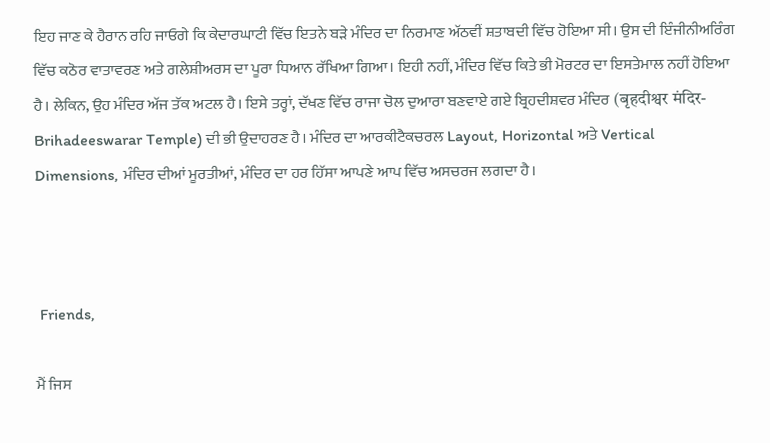ਇਹ ਜਾਣ ਕੇ ਹੈਰਾਨ ਰਹਿ ਜਾਓਗੇ ਕਿ ਕੇਦਾਰਘਾਟੀ ਵਿੱਚ ਇਤਨੇ ਬੜੇ ਮੰਦਿਰ ਦਾ ਨਿਰਮਾਣ ਅੱਠਵੀਂ ਸ਼ਤਾਬਦੀ ਵਿੱਚ ਹੋਇਆ ਸੀ। ਉਸ ਦੀ ਇੰਜੀਨੀਅਰਿੰਗ ਵਿੱਚ ਕਠੋਰ ਵਾਤਾਵਰਣ ਅਤੇ ਗਲੇਸ਼ੀਅਰਸ ਦਾ ਪੂਰਾ ਧਿਆਨ ਰੱਖਿਆ ਗਿਆ। ਇਹੀ ਨਹੀਂ, ਮੰਦਿਰ ਵਿੱਚ ਕਿਤੇ ਭੀ ਮੋਰਟਰ ਦਾ ਇਸਤੇਮਾਲ ਨਹੀਂ ਹੋਇਆ ਹੈ। ਲੇਕਿਨ, ਉਹ ਮੰਦਿਰ ਅੱਜ ਤੱਕ ਅਟਲ ਹੈ। ਇਸੇ ਤਰ੍ਹਾਂ, ਦੱਖਣ ਵਿੱਚ ਰਾਜਾ ਚੋਲ ਦੁਆਰਾ ਬਣਵਾਏ ਗਏ ਬ੍ਰਿਹਦੀਸ਼ਵਰ ਮੰਦਿਰ (बृहदीश्वर मंदिर-Brihadeeswarar Temple) ਦੀ ਭੀ ਉਦਾਹਰਣ ਹੈ। ਮੰਦਿਰ ਦਾ ਆਰਕੀਟੈਕਚਰਲ Layout, Horizontal ਅਤੇ Vertical Dimensions, ਮੰਦਿਰ ਦੀਆਂ ਮੂਰਤੀਆਂ, ਮੰਦਿਰ ਦਾ ਹਰ ਹਿੱਸਾ ਆਪਣੇ ਆਪ ਵਿੱਚ ਅਸਚਰਜ ਲਗਦਾ ਹੈ।



 Friends,

ਮੈਂ ਜਿਸ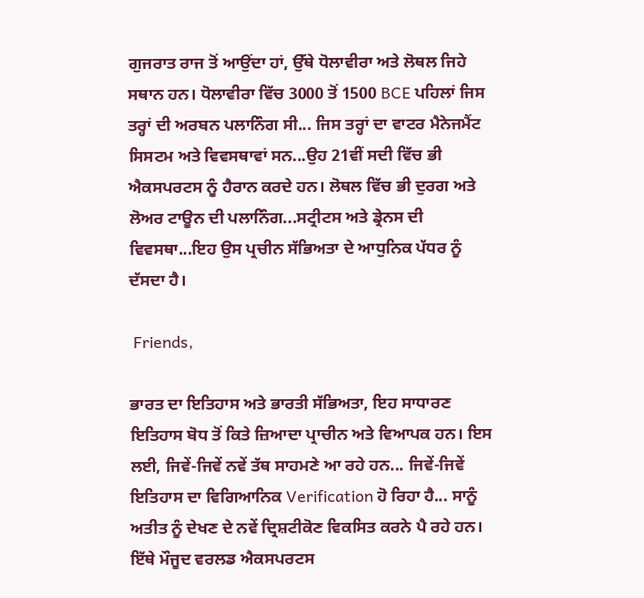ਗੁਜਰਾਤ ਰਾਜ ਤੋਂ ਆਉਂਦਾ ਹਾਂ, ਉੱਥੇ ਧੋਲਾਵੀਰਾ ਅਤੇ ਲੋਥਲ ਜਿਹੇ ਸਥਾਨ ਹਨ। ਧੋਲਾਵੀਰਾ ਵਿੱਚ 3000 ਤੋਂ 1500 BCE ਪਹਿਲਾਂ ਜਿਸ ਤਰ੍ਹਾਂ ਦੀ ਅਰਬਨ ਪਲਾਨਿੰਗ ਸੀ... ਜਿਸ ਤਰ੍ਹਾਂ ਦਾ ਵਾਟਰ ਮੈਨੇਜਮੈਂਟ ਸਿਸਟਮ ਅਤੇ ਵਿਵਸਥਾਵਾਂ ਸਨ...ਉਹ 21ਵੀਂ ਸਦੀ ਵਿੱਚ ਭੀ ਐਕਸਪਰਟਸ ਨੂੰ ਹੈਰਾਨ ਕਰਦੇ ਹਨ। ਲੋਥਲ ਵਿੱਚ ਭੀ ਦੁਰਗ ਅਤੇ ਲੋਅਰ ਟਾਊਨ ਦੀ ਪਲਾਨਿੰਗ...ਸਟ੍ਰੀਟਸ ਅਤੇ ਡ੍ਰੇਨਸ ਦੀ ਵਿਵਸਥਾ...ਇਹ ਉਸ ਪ੍ਰਚੀਨ ਸੱਭਿਅਤਾ ਦੇ ਆਧੁਨਿਕ ਪੱਧਰ ਨੂੰ ਦੱਸਦਾ ਹੈ।

 Friends,

ਭਾਰਤ ਦਾ ਇਤਿਹਾਸ ਅਤੇ ਭਾਰਤੀ ਸੱਭਿਅਤਾ, ਇਹ ਸਾਧਾਰਣ  ਇਤਿਹਾਸ ਬੋਧ ਤੋਂ ਕਿਤੇ ਜ਼ਿਆਦਾ ਪ੍ਰਾਚੀਨ ਅਤੇ ਵਿਆਪਕ ਹਨ। ਇਸ ਲਈ, ਜਿਵੇਂ-ਜਿਵੇਂ ਨਵੇਂ ਤੱਥ ਸਾਹਮਣੇ ਆ ਰਹੇ ਹਨ... ਜਿਵੇਂ-ਜਿਵੇਂ ਇਤਿਹਾਸ ਦਾ ਵਿਗਿਆਨਿਕ Verification ਹੋ ਰਿਹਾ ਹੈ... ਸਾਨੂੰ ਅਤੀਤ ਨੂੰ ਦੇਖਣ ਦੇ ਨਵੇਂ ਦ੍ਰਿਸ਼ਟੀਕੋਣ ਵਿਕਸਿਤ ਕਰਨੇ ਪੈ ਰਹੇ ਹਨ। ਇੱਥੇ ਮੌਜੂਦ ਵਰਲਡ ਐਕਸਪਰਟਸ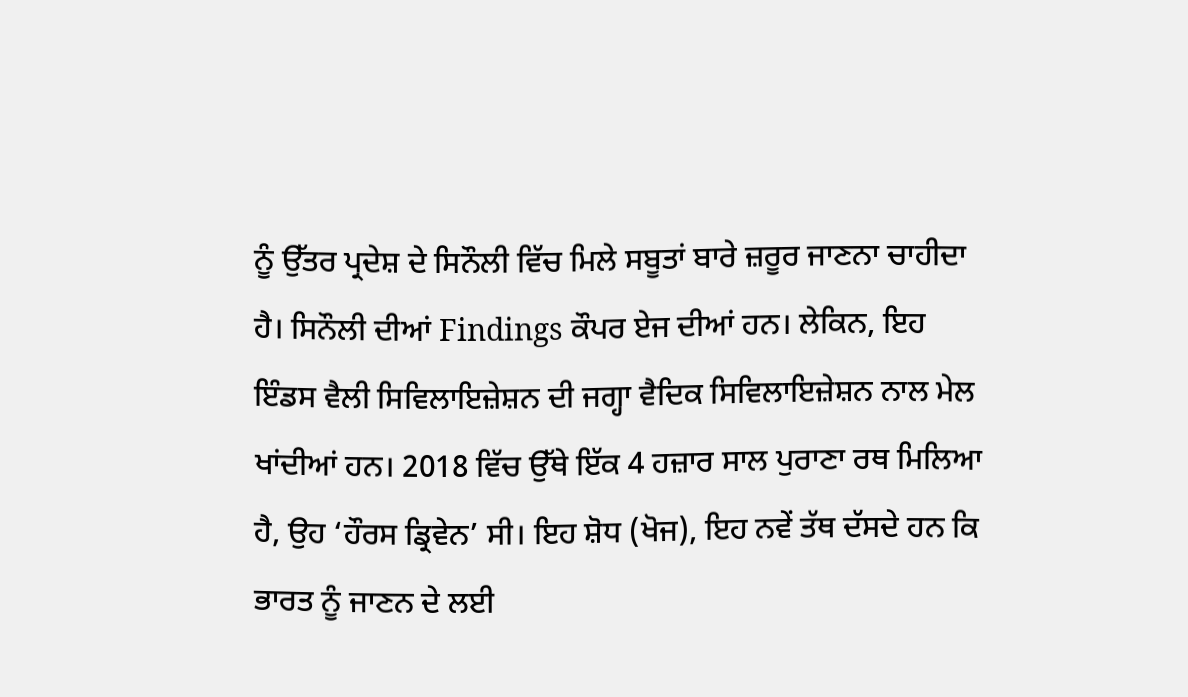ਨੂੰ ਉੱਤਰ ਪ੍ਰਦੇਸ਼ ਦੇ ਸਿਨੌਲੀ ਵਿੱਚ ਮਿਲੇ ਸਬੂਤਾਂ ਬਾਰੇ ਜ਼ਰੂਰ ਜਾਣਨਾ ਚਾਹੀਦਾ ਹੈ। ਸਿਨੌਲੀ ਦੀਆਂ Findings ਕੌਪਰ ਏਜ ਦੀਆਂ ਹਨ। ਲੇਕਿਨ, ਇਹ ਇੰਡਸ ਵੈਲੀ ਸਿਵਿਲਾਇਜ਼ੇਸ਼ਨ ਦੀ ਜਗ੍ਹਾ ਵੈਦਿਕ ਸਿਵਿਲਾਇਜ਼ੇਸ਼ਨ ਨਾਲ ਮੇਲ ਖਾਂਦੀਆਂ ਹਨ। 2018 ਵਿੱਚ ਉੱਥੇ ਇੱਕ 4 ਹਜ਼ਾਰ ਸਾਲ ਪੁਰਾਣਾ ਰਥ ਮਿਲਿਆ ਹੈ, ਉਹ ‘ਹੌਰਸ ਡ੍ਰਿਵੇਨ’ ਸੀ। ਇਹ ਸ਼ੋਧ (ਖੋਜ), ਇਹ ਨਵੇਂ ਤੱਥ ਦੱਸਦੇ ਹਨ ਕਿ ਭਾਰਤ ਨੂੰ ਜਾਣਨ ਦੇ ਲਈ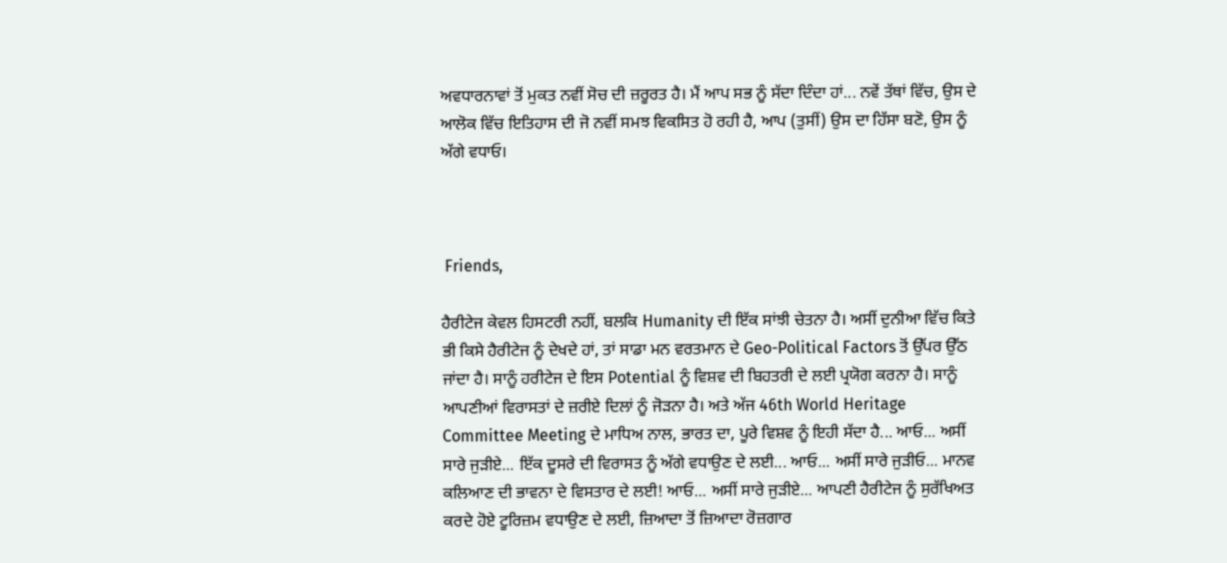ਅਵਧਾਰਨਾਵਾਂ ਤੋਂ ਮੁਕਤ ਨਵੀਂ ਸੋਚ ਦੀ ਜ਼ਰੂਰਤ ਹੈ। ਮੈਂ ਆਪ ਸਭ ਨੂੰ ਸੱਦਾ ਦਿੰਦਾ ਹਾਂ... ਨਵੇਂ ਤੱਥਾਂ ਵਿੱਚ, ਉਸ ਦੇ ਆਲੋਕ ਵਿੱਚ ਇਤਿਹਾਸ ਦੀ ਜੋ ਨਵੀਂ ਸਮਝ ਵਿਕਸਿਤ ਹੋ ਰਹੀ ਹੈ, ਆਪ (ਤੁਸੀਂ) ਉਸ ਦਾ ਹਿੱਸਾ ਬਣੋ, ਉਸ ਨੂੰ ਅੱਗੇ ਵਧਾਓ।



 Friends,

ਹੈਰੀਟੇਜ ਕੇਵਲ ਹਿਸਟਰੀ ਨਹੀਂ, ਬਲਕਿ Humanity ਦੀ ਇੱਕ ਸਾਂਝੀ ਚੇਤਨਾ ਹੈ। ਅਸੀਂ ਦੁਨੀਆ ਵਿੱਚ ਕਿਤੇ ਭੀ ਕਿਸੇ ਹੈਰੀਟੇਜ ਨੂੰ ਦੇਖਦੇ ਹਾਂ, ਤਾਂ ਸਾਡਾ ਮਨ ਵਰਤਮਾਨ ਦੇ Geo-Political Factors ਤੋਂ ਉੱਪਰ ਉੱਠ ਜਾਂਦਾ ਹੈ। ਸਾਨੂੰ ਹਰੀਟੇਜ ਦੇ ਇਸ Potential ਨੂੰ ਵਿਸ਼ਵ ਦੀ ਬਿਹਤਰੀ ਦੇ ਲਈ ਪ੍ਰਯੋਗ ਕਰਨਾ ਹੈ। ਸਾਨੂੰ ਆਪਣੀਆਂ ਵਿਰਾਸਤਾਂ ਦੇ ਜ਼ਰੀਏ ਦਿਲਾਂ ਨੂੰ ਜੋੜਨਾ ਹੈ। ਅਤੇ ਅੱਜ 46th World Heritage Committee Meeting ਦੇ ਮਾਧਿਅ ਨਾਲ, ਭਾਰਤ ਦਾ, ਪੂਰੇ ਵਿਸ਼ਵ ਨੂੰ ਇਹੀ ਸੱਦਾ ਹੈ... ਆਓ... ਅਸੀਂ ਸਾਰੇ ਜੁੜੀਏ... ਇੱਕ ਦੂਸਰੇ ਦੀ ਵਿਰਾਸਤ ਨੂੰ ਅੱਗੇ ਵਧਾਉਣ ਦੇ ਲਈ... ਆਓ... ਅਸੀਂ ਸਾਰੇ ਜੁੜੀਓ... ਮਾਨਵ ਕਲਿਆਣ ਦੀ ਭਾਵਨਾ ਦੇ ਵਿਸਤਾਰ ਦੇ ਲਈ! ਆਓ... ਅਸੀਂ ਸਾਰੇ ਜੁੜੀਏ... ਆਪਣੀ ਹੈਰੀਟੇਜ ਨੂੰ ਸੁਰੱਖਿਅਤ ਕਰਦੇ ਹੋਏ ਟੂਰਿਜ਼ਮ ਵਧਾਉਣ ਦੇ ਲਈ, ਜ਼ਿਆਦਾ ਤੋਂ ਜ਼ਿਆਦਾ ਰੋਜ਼ਗਾਰ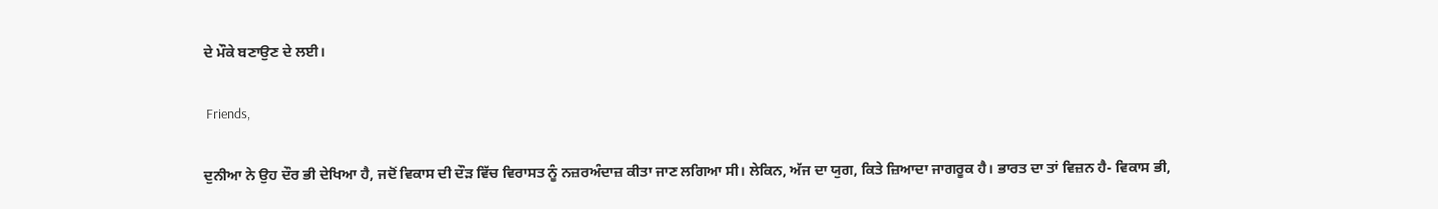ਦੇ ਮੌਕੇ ਬਣਾਉਣ ਦੇ ਲਈ।

 Friends,

ਦੁਨੀਆ ਨੇ ਉਹ ਦੌਰ ਭੀ ਦੇਖਿਆ ਹੈ, ਜਦੋਂ ਵਿਕਾਸ ਦੀ ਦੌੜ ਵਿੱਚ ਵਿਰਾਸਤ ਨੂੰ ਨਜ਼ਰਅੰਦਾਜ਼ ਕੀਤਾ ਜਾਣ ਲਗਿਆ ਸੀ। ਲੇਕਿਨ, ਅੱਜ ਦਾ ਯੁਗ, ਕਿਤੇ ਜ਼ਿਆਦਾ ਜਾਗਰੂਕ ਹੈ। ਭਾਰਤ ਦਾ ਤਾਂ ਵਿਜ਼ਨ ਹੈ- ਵਿਕਾਸ ਭੀ,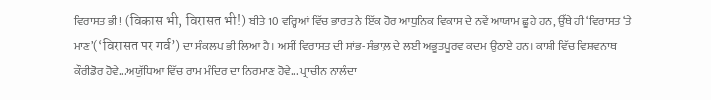ਵਿਰਾਸਤ ਭੀ! (विकास भी, विरासत भी!) ਬੀਤੇ 10 ਵਰ੍ਹਿਆਂ ਵਿੱਚ ਭਾਰਤ ਨੇ ਇੱਕ ਹੋਰ ਆਧੁਨਿਕ ਵਿਕਾਸ ਦੇ ਨਵੇਂ ਆਯਾਮ ਛੂਹੇ ਹਨ, ਉੱਥੇ ਹੀ ‘ਵਿਰਾਸਤ ‘ਤੇ ਮਾਣ’(‘विरासत पर गर्व’) ਦਾ ਸੰਕਲਪ ਭੀ ਲਿਆ ਹੈ। ਅਸੀਂ ਵਿਰਾਸਤ ਦੀ ਸਾਂਭ-ਸੰਭਾਲ਼ ਦੇ ਲਈ ਅਭੂਤਪੂਰਵ ਕਦਮ ਉਠਾਏ ਹਨ। ਕਾਸ਼ੀ ਵਿੱਚ ਵਿਸ਼ਵਨਾਥ ਕੌਰੀਡੋਰ ਹੋਵੇ...ਅਯੁੱਧਿਆ ਵਿੱਚ ਰਾਮ ਮੰਦਿਰ ਦਾ ਨਿਰਮਾਣ ਹੋਵੇ... ਪ੍ਰਾਚੀਨ ਨਾਲੰਦਾ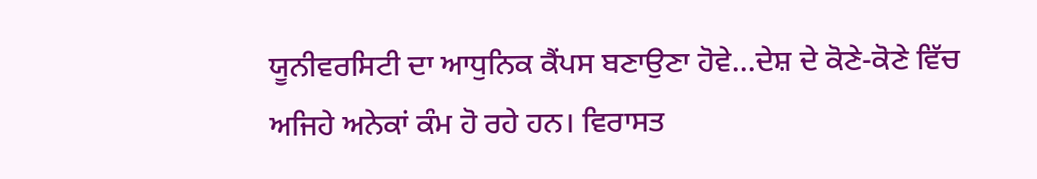ਯੂਨੀਵਰਸਿਟੀ ਦਾ ਆਧੁਨਿਕ ਕੈਂਪਸ ਬਣਾਉਣਾ ਹੋਵੇ...ਦੇਸ਼ ਦੇ ਕੋਣੇ-ਕੋਣੇ ਵਿੱਚ ਅਜਿਹੇ ਅਨੇਕਾਂ ਕੰਮ ਹੋ ਰਹੇ ਹਨ। ਵਿਰਾਸਤ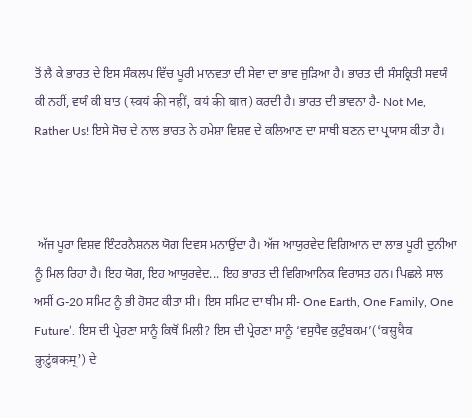ਤੋਂ ਲੈ ਕੇ ਭਾਰਤ ਦੇ ਇਸ ਸੰਕਲਪ ਵਿੱਚ ਪੂਰੀ ਮਾਨਵਤਾ ਦੀ ਸੇਵਾ ਦਾ ਭਾਵ ਜੁੜਿਆ ਹੈ। ਭਾਰਤ ਦੀ ਸੰਸਕ੍ਰਿਤੀ ਸਵਯੰ ਕੀ ਨਹੀਂ, ਵਯੰ ਕੀ ਬਾਤ (स्वयं की नहीं, वयं की बात) ਕਰਦੀ ਹੈ। ਭਾਰਤ ਦੀ ਭਾਵਨਾ ਹੈ- Not Me, Rather Us! ਇਸੇ ਸੋਚ ਦੇ ਨਾਲ ਭਾਰਤ ਨੇ ਹਮੇਸ਼ਾ ਵਿਸ਼ਵ ਦੇ ਕਲਿਆਣ ਦਾ ਸਾਥੀ ਬਣਨ ਦਾ ਪ੍ਰਯਾਸ ਕੀਤਾ ਹੈ।



 ਅੱਜ ਪੂਰਾ ਵਿਸ਼ਵ ਇੰਟਰਨੈਸ਼ਨਲ ਯੋਗ ਦਿਵਸ ਮਨਾਉਂਦਾ ਹੈ। ਅੱਜ ਆਯੁਰਵੇਦ ਵਿਗਿਆਨ ਦਾ ਲਾਭ ਪੂਰੀ ਦੁਨੀਆ ਨੂੰ ਮਿਲ ਰਿਹਾ ਹੈ। ਇਹ ਯੋਗ, ਇਹ ਆਯੁਰਵੇਦ... ਇਹ ਭਾਰਤ ਦੀ ਵਿਗਿਆਨਿਕ ਵਿਰਾਸਤ ਹਨ। ਪਿਛਲੇ ਸਾਲ ਅਸੀਂ G-20 ਸਮਿਟ ਨੂੰ ਭੀ ਹੋਸਟ ਕੀਤਾ ਸੀ। ਇਸ ਸਮਿਟ ਦਾ ਥੀਮ ਸੀ- One Earth, One Family, One Future’. ਇਸ ਦੀ ਪ੍ਰੇਰਣਾ ਸਾਨੂੰ ਕਿਥੋਂ ਮਿਲੀ? ਇਸ ਦੀ ਪ੍ਰੇਰਣਾ ਸਾਨੂੰ ‘ਵਸੁਧੈਵ ਕੁਟੁੰਬਕਮ’(‘वसुधैव कुटुंबकम्’) ਦੇ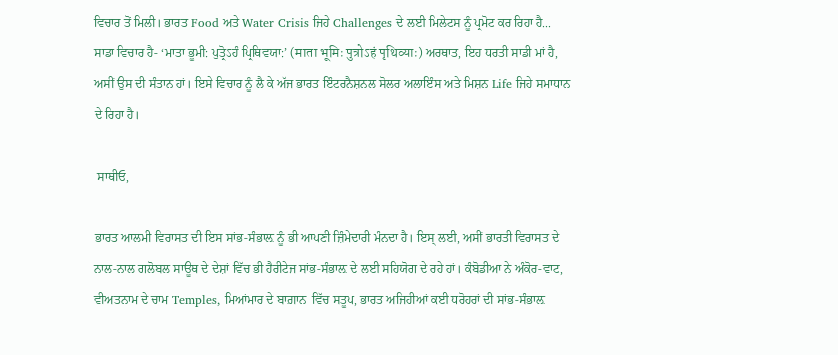ਵਿਚਾਰ ਤੋਂ ਮਿਲੀ। ਭਾਰਤ Food ਅਤੇ Water Crisis ਜਿਹੇ Challenges ਦੇ ਲਈ ਮਿਲੇਟਸ ਨੂੰ ਪ੍ਰਮੋਟ ਕਰ ਰਿਹਾ ਹੈ... ਸਾਡਾ ਵਿਚਾਰ ਹੈ- ‘ਮਾਤਾ ਭੂਮੀ: ਪੁਤ੍ਰੋऽਹੰ ਪ੍ਰਿਥਿਵਯਾ:’ (माता भूमिः पुत्रोऽहं पृथिव्याः) ਅਰਥਾਤ, ਇਹ ਧਰਤੀ ਸਾਡੀ ਮਾਂ ਹੈ, ਅਸੀਂ ਉਸ ਦੀ ਸੰਤਾਨ ਹਾਂ। ਇਸੇ ਵਿਚਾਰ ਨੂੰ ਲੈ ਕੇ ਅੱਜ ਭਾਰਤ ਇੰਟਰਨੈਸ਼ਨਲ ਸੋਲਰ ਅਲਾਇੰਸ ਅਤੇ ਮਿਸ਼ਨ Life ਜਿਹੇ ਸਮਾਧਾਨ ਦੇ ਰਿਹਾ ਹੈ।

 ਸਾਥੀਓ,

ਭਾਰਤ ਆਲਮੀ ਵਿਰਾਸਤ ਦੀ ਇਸ ਸਾਂਭ-ਸੰਭਾਲ਼ ਨੂੰ ਭੀ ਆਪਣੀ ਜ਼ਿੰਮੇਦਾਰੀ ਮੰਨਦਾ ਹੈ। ਇਸ੍ ਲਈ, ਅਸੀਂ ਭਾਰਤੀ ਵਿਰਾਸਤ ਦੇ ਨਾਲ-ਨਾਲ ਗਲੋਬਲ ਸਾਊਥ ਦੇ ਦੇਸ਼ਾਂ ਵਿੱਚ ਭੀ ਹੈਰੀਟੇਜ ਸਾਂਭ-ਸੰਭਾਲ਼ ਦੇ ਲਈ ਸਹਿਯੋਗ ਦੇ ਰਹੇ ਹਾਂ। ਕੰਬੋਡੀਆ ਨੇ ਅੰਕੋਰ-ਵਾਟ, ਵੀਅਤਨਾਮ ਦੇ ਚਾਮ Temples, ਮਿਆਂਮਾਰ ਦੇ ਬਾਗ਼ਾਨ  ਵਿੱਚ ਸਤੂਪ, ਭਾਰਤ ਅਜਿਹੀਆਂ ਕਈ ਧਰੋਹਰਾਂ ਦੀ ਸਾਂਭ-ਸੰਭਾਲ਼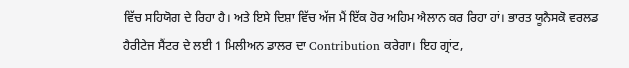ਵਿੱਚ ਸਹਿਯੋਗ ਦੇ ਰਿਹਾ ਹੈ। ਅਤੇ ਇਸੇ ਦਿਸ਼ਾ ਵਿੱਚ ਅੱਜ ਮੈਂ ਇੱਕ ਹੋਰ ਅਹਿਮ ਐਲਾਨ ਕਰ ਰਿਹਾ ਹਾਂ। ਭਾਰਤ ਯੂਨੈਸਕੋ ਵਰਲਡ ਹੈਰੀਟੇਜ ਸੈਂਟਰ ਦੇ ਲਈ 1 ਮਿਲੀਅਨ ਡਾਲਰ ਦਾ Contribution ਕਰੇਗਾ। ਇਹ ਗ੍ਰਾਂਟ,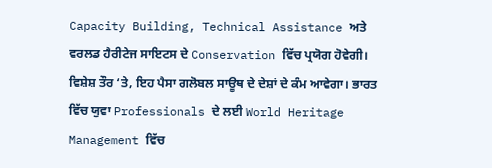Capacity Building, Technical Assistance ਅਤੇ ਵਰਲਡ ਹੈਰੀਟੇਜ ਸਾਇਟਸ ਦੇ Conservation ਵਿੱਚ ਪ੍ਰਯੋਗ ਹੋਵੇਗੀ। ਵਿਸ਼ੇਸ਼ ਤੌਰ ‘ਤੇ, ਇਹ ਪੈਸਾ ਗਲੋਬਲ ਸਾਊਥ ਦੇ ਦੇਸ਼ਾਂ ਦੇ ਕੰਮ ਆਵੇਗਾ। ਭਾਰਤ ਵਿੱਚ ਯੁਵਾ Professionals ਦੇ ਲਈ World Heritage Management ਵਿੱਚ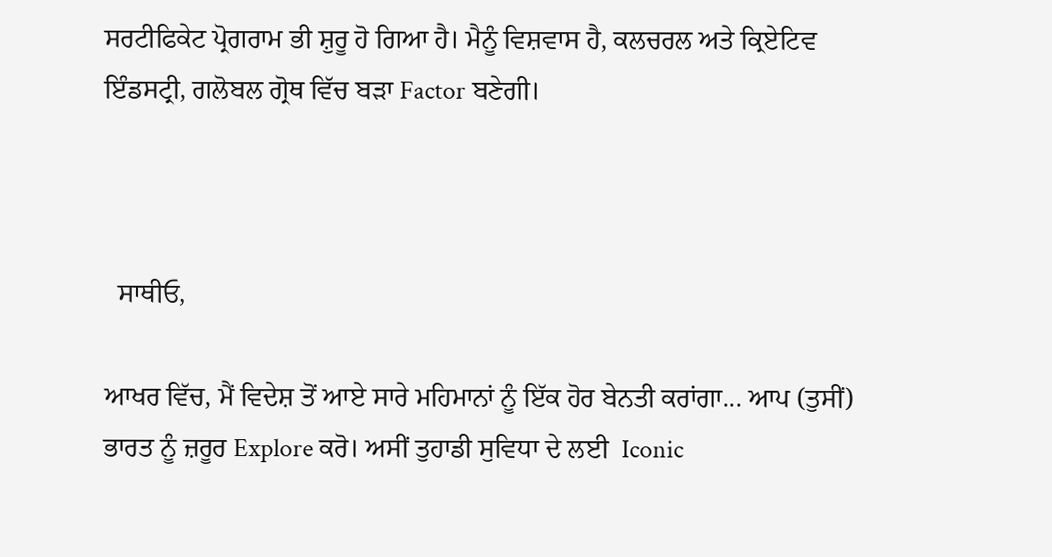ਸਰਟੀਫਿਕੇਟ ਪ੍ਰੋਗਰਾਮ ਭੀ ਸ਼ੁਰੂ ਹੋ ਗਿਆ ਹੈ। ਮੈਨੂੰ ਵਿਸ਼ਵਾਸ ਹੈ, ਕਲਚਰਲ ਅਤੇ ਕ੍ਰਿਏਟਿਵ ਇੰਡਸਟ੍ਰੀ, ਗਲੋਬਲ ਗ੍ਰੋਥ ਵਿੱਚ ਬੜਾ Factor ਬਣੇਗੀ।



  ਸਾਥੀਓ,

ਆਖਰ ਵਿੱਚ, ਮੈਂ ਵਿਦੇਸ਼ ਤੋਂ ਆਏ ਸਾਰੇ ਮਹਿਮਾਨਾਂ ਨੂੰ ਇੱਕ ਹੋਰ ਬੇਨਤੀ ਕਰਾਂਗਾ... ਆਪ (ਤੁਸੀਂ) ਭਾਰਤ ਨੂੰ ਜ਼ਰੂਰ Explore ਕਰੋ। ਅਸੀਂ ਤੁਹਾਡੀ ਸੁਵਿਧਾ ਦੇ ਲਈ  Iconic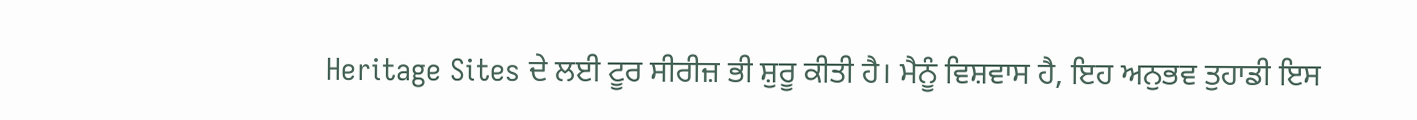Heritage Sites ਦੇ ਲਈ ਟੂਰ ਸੀਰੀਜ਼ ਭੀ ਸ਼ੁਰੂ ਕੀਤੀ ਹੈ। ਮੈਨੂੰ ਵਿਸ਼ਵਾਸ ਹੈ, ਇਹ ਅਨੁਭਵ ਤੁਹਾਡੀ ਇਸ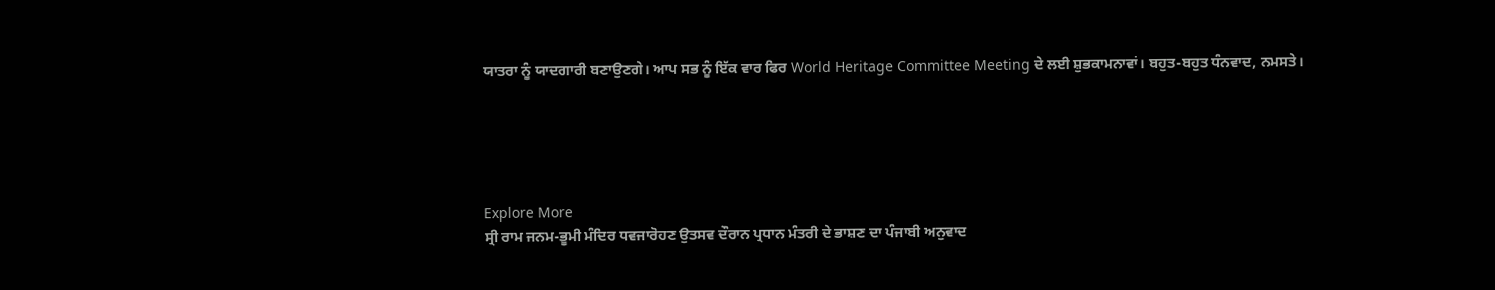ਯਾਤਰਾ ਨੂੰ ਯਾਦਗਾਰੀ ਬਣਾਉਣਗੇ। ਆਪ ਸਭ ਨੂੰ ਇੱਕ ਵਾਰ ਫਿਰ World Heritage Committee Meeting ਦੇ ਲਈ ਸ਼ੁਭਕਾਮਨਾਵਾਂ। ਬਹੁਤ-ਬਹੁਤ ਧੰਨਵਾਦ, ਨਮਸਤੇ।





Explore More
ਸ੍ਰੀ ਰਾਮ ਜਨਮ-ਭੂਮੀ ਮੰਦਿਰ ਧਵਜਾਰੋਹਣ ਉਤਸਵ ਦੌਰਾਨ ਪ੍ਰਧਾਨ ਮੰਤਰੀ ਦੇ ਭਾਸ਼ਣ ਦਾ ਪੰਜਾਬੀ ਅਨੁਵਾਦ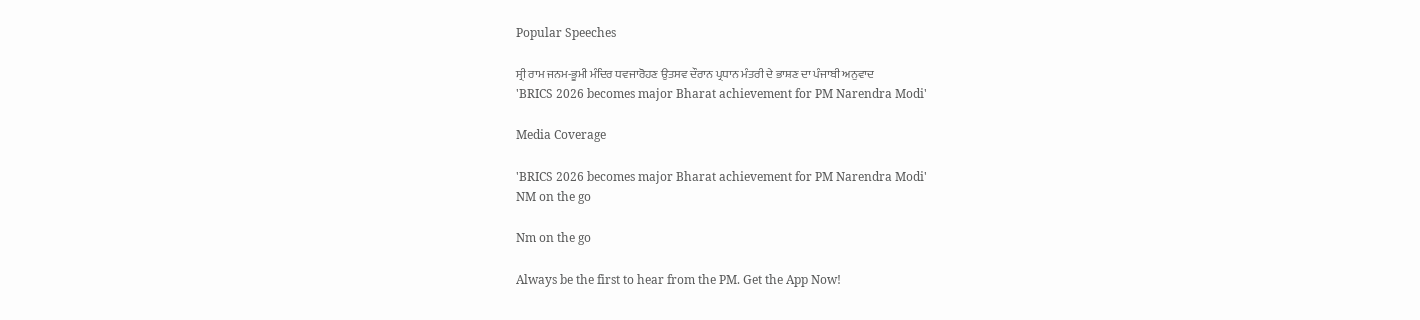Popular Speeches

ਸ੍ਰੀ ਰਾਮ ਜਨਮ-ਭੂਮੀ ਮੰਦਿਰ ਧਵਜਾਰੋਹਣ ਉਤਸਵ ਦੌਰਾਨ ਪ੍ਰਧਾਨ ਮੰਤਰੀ ਦੇ ਭਾਸ਼ਣ ਦਾ ਪੰਜਾਬੀ ਅਨੁਵਾਦ
'BRICS 2026 becomes major Bharat achievement for PM Narendra Modi'

Media Coverage

'BRICS 2026 becomes major Bharat achievement for PM Narendra Modi'
NM on the go

Nm on the go

Always be the first to hear from the PM. Get the App Now!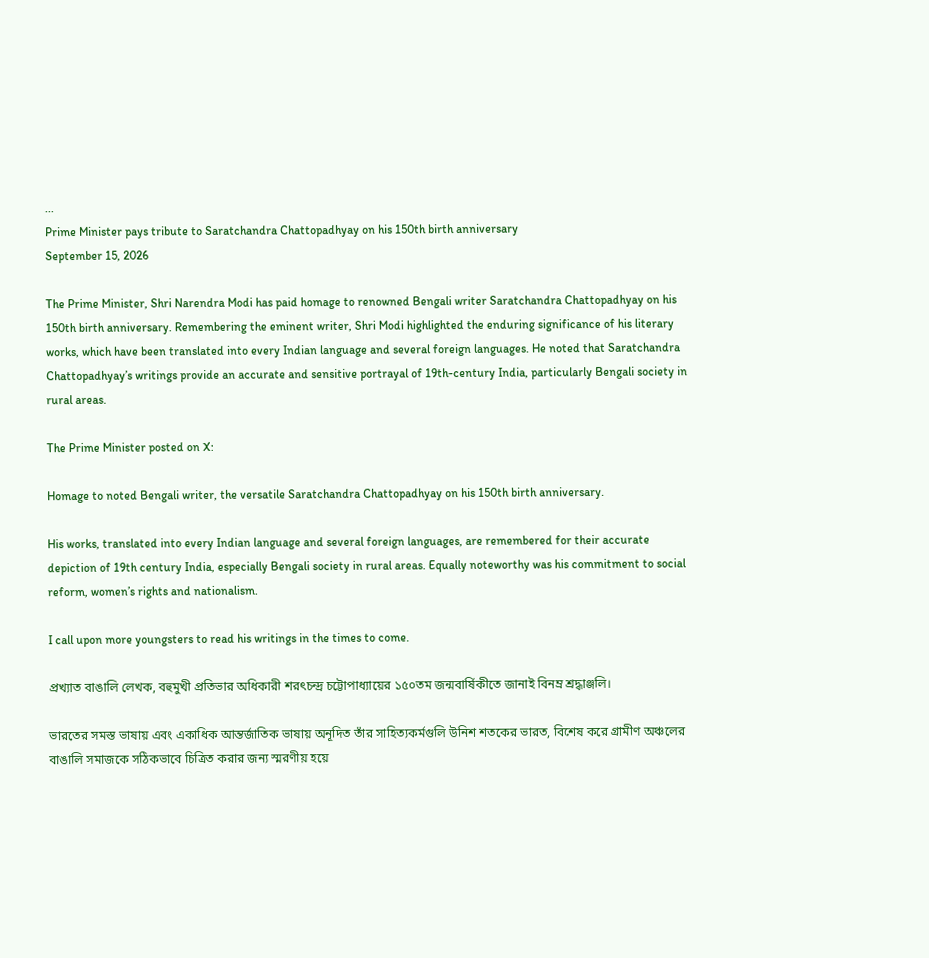...
Prime Minister pays tribute to Saratchandra Chattopadhyay on his 150th birth anniversary
September 15, 2026

The Prime Minister, Shri Narendra Modi has paid homage to renowned Bengali writer Saratchandra Chattopadhyay on his 150th birth anniversary. Remembering the eminent writer, Shri Modi highlighted the enduring significance of his literary works, which have been translated into every Indian language and several foreign languages. He noted that Saratchandra Chattopadhyay’s writings provide an accurate and sensitive portrayal of 19th-century India, particularly Bengali society in rural areas.

The Prime Minister posted on X:

Homage to noted Bengali writer, the versatile Saratchandra Chattopadhyay on his 150th birth anniversary.

His works, translated into every Indian language and several foreign languages, are remembered for their accurate depiction of 19th century India, especially Bengali society in rural areas. Equally noteworthy was his commitment to social reform, women’s rights and nationalism.

I call upon more youngsters to read his writings in the times to come.

প্রখ্যাত বাঙালি লেখক, বহুমুখী প্রতিভার অধিকারী শরৎচন্দ্র চট্টোপাধ্যায়ের ১৫০তম জন্মবার্ষিকীতে জানাই বিনম্র শ্রদ্ধাঞ্জলি।

ভারতের সমস্ত ভাষায় এবং একাধিক আন্তর্জাতিক ভাষায় অনূদিত তাঁর সাহিত্যকর্মগুলি উনিশ শতকের ভারত, বিশেষ করে গ্রামীণ অঞ্চলের বাঙালি সমাজকে সঠিকভাবে চিত্রিত করার জন্য স্মরণীয় হয়ে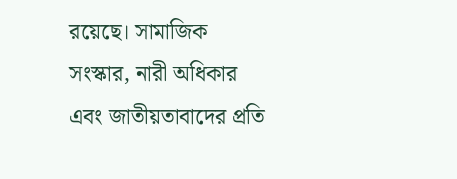রয়েছে। সামাজিক সংস্কার, নারী অধিকার এবং জাতীয়তাবাদের প্রতি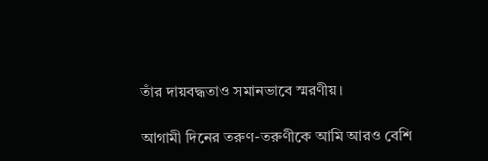তাঁর দায়বদ্ধতাও সমানভাবে স্মরণীয়।

আগামী দিনের তরুণ-তরুণীকে আমি আরও বেশি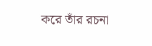করে তাঁর রচনা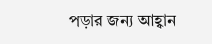পড়ার জন্য আহ্বান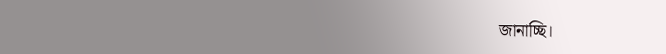জানাচ্ছি।